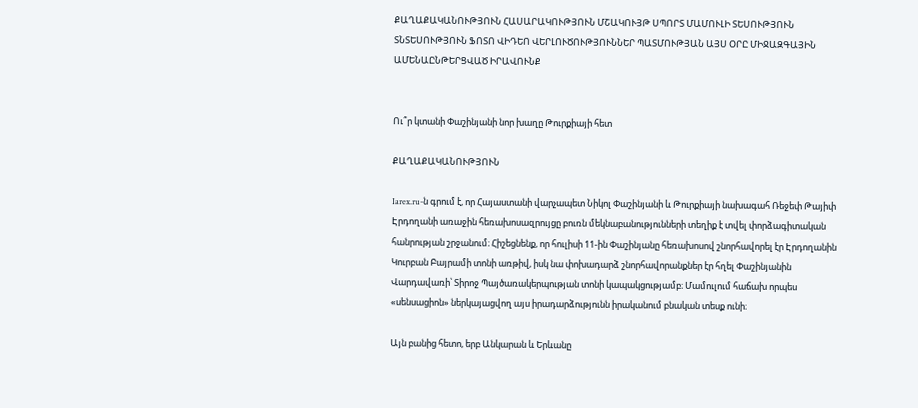ՔԱՂԱՔԱԿԱՆՈՒԹՅՈՒՆ ՀԱՍԱՐԱԿՈՒԹՅՈՒՆ ՄՇԱԿՈՒՅԹ ՍՊՈՐՏ ՄԱՄՈՒԼԻ ՏԵՍՈՒԹՅՈՒՆ ՏՆՏԵՍՈՒԹՅՈՒՆ ՖՈՏՈ ՎԻԴԵՈ ՎԵՐԼՈՒԾՈՒԹՅՈՒՆՆԵՐ ՊԱՏՄՈՒԹՅԱՆ ԱՅՍ ՕՐԸ ՄԻՋԱԶԳԱՅԻՆ ԱՄԵՆԱԸՆԹԵՐՑՎԱԾ ԻՐԱՎՈՒՆՔ


Ու՞ր կտանի Փաշինյանի նոր խաղը Թուրքիայի հետ

ՔԱՂԱՔԱԿԱՆՈՒԹՅՈՒՆ

Iarex.ru-ն գրում է, որ Հայաստանի վարչապետ Նիկոլ Փաշինյանի և Թուրքիայի նախագահ Ռեջեփ Թայիփ Էրդողանի առաջին հեռախոսազրույցը բուռն մեկնաբանությունների տեղիք է տվել փորձագիտական հանրության շրջանում։ Հիշեցնենք, որ հուլիսի 11-ին Փաշինյանը հեռախոսով շնորհավորել էր Էրդողանին Կուրբան Բայրամի տոնի առթիվ, իսկ նա փոխադարձ շնորհավորանքներ էր հղել Փաշինյանին Վարդավառի՝ Տիրոջ Պայծառակերպության տոնի կապակցությամբ։ Մամուլում հաճախ որպես «սենսացիոն» ներկայացվող այս իրադարձությունն իրականում բնական տեսք ունի։

Այն բանից հետո, երբ Անկարան և Երևանը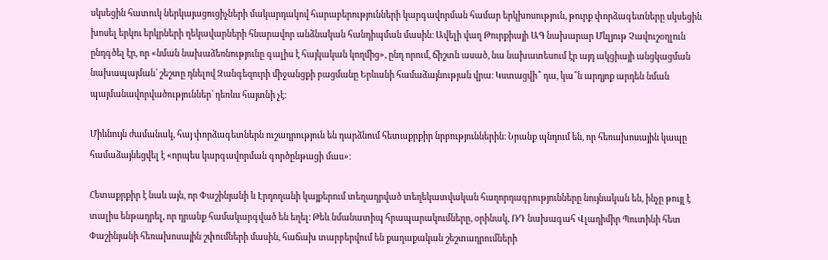սկսեցին հատուկ ներկայացուցիչների մակարդակով հարաբերությունների կարգավորման համար երկխոսություն, թուրք փորձագետները սկսեցին խոսել երկու երկրների ղեկավարների հնարավոր անձնական հանդիպման մասին։ Ավելի վաղ Թուրքիայի ԱԳ նախարար Մևլյութ Չավուշօղլուն ընդգծել էր, որ «նման նախաձեռնությունը գալիս է հայկական կողմից», ընդ որում, ճիշտն ասած, նա նախատեսում էր այդ ակցիայի անցկացման նախապայման՝ շեշտը դնելով Զանգեզուրի միջանցքի բացմանը Երևանի համաձայնության վրա։ Կստացվի՞ դա, կա՞ն արդյոք արդեն նման պայմանավորվածություններ՝ դեռևս հայտնի չէ։

Միևնույն ժամանակ, հայ փորձագետներն ուշադրություն են դարձնում հետաքրքիր նրբություններին։ Նրանք պնդում են, որ հեռախոսային կապը համաձայնեցվել է «որպես կարգավորման գործընթացի մաս»։

Հետաքրքիր է նաև այն, որ Փաշինյանի և Էրդողանի կայքերում տեղադրված տեղեկատվական հաղորդագրությունները նույնական են, ինչը թույլ է տալիս ենթադրել, որ դրանք համակարգված են եղել։ Թեև նմանատիպ հրապարակումները, օրինակ, ՌԴ նախագահ Վլադիմիր Պուտինի հետ Փաշինյանի հեռախոսային շփումների մասին, հաճախ տարբերվում են քաղաքական շեշտադրումների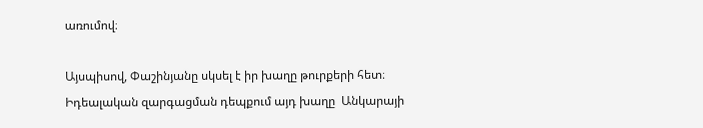առումով։

Այսպիսով, Փաշինյանը սկսել է իր խաղը թուրքերի հետ։ Իդեալական զարգացման դեպքում այդ խաղը  Անկարայի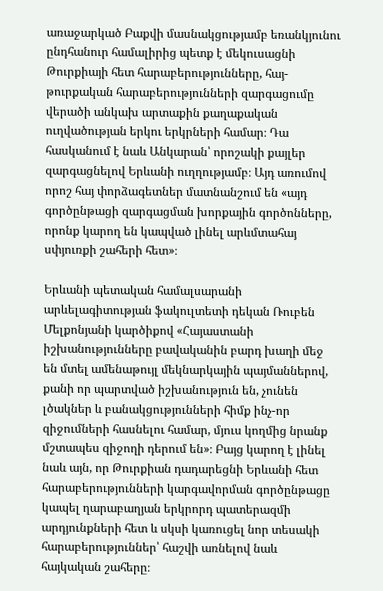առաջարկած Բաքվի մասնակցությամբ եռանկյունու ընդհանուր համալիրից պետք է մեկուսացնի Թուրքիայի հետ հարաբերությունները, հայ-թուրքական հարաբերությունների զարգացումը վերածի անկախ արտաքին քաղաքական ուղվածության երկու երկրների համար։ Դա հասկանում է նաև Անկարան՝ որոշակի քայլեր զարգացնելով Երևանի ուղղությամբ։ Այդ առումով որոշ հայ փորձագետներ մատնանշում են «այդ գործընթացի զարգացման խորքային գործոնները, որոնք կարող են կապված լինել արևմտահայ սփյուռքի շահերի հետ»։

Երևանի պետական համալսարանի արևելագիտության ֆակուլտետի դեկան Ռուբեն Մելքոնյանի կարծիքով «Հայաստանի իշխանությունները բավականին բարդ խաղի մեջ են մտել ամենաթույլ մեկնարկային պայմաններով, քանի որ պարտված իշխանություն են, չունեն լծակներ և բանակցությունների հիմք ինչ-որ զիջումների հասնելու համար, մյուս կողմից նրանք մշտապես զիջողի դերում են»։ Բայց կարող է լինել նաև այն, որ Թուրքիան դադարեցնի Երևանի հետ հարաբերությունների կարգավորման գործընթացը կապել ղարաբաղյան երկրորդ պատերազմի արդյունքների հետ և սկսի կառուցել նոր տեսակի հարաբերություններ՝ հաշվի առնելով նաև հայկական շահերը։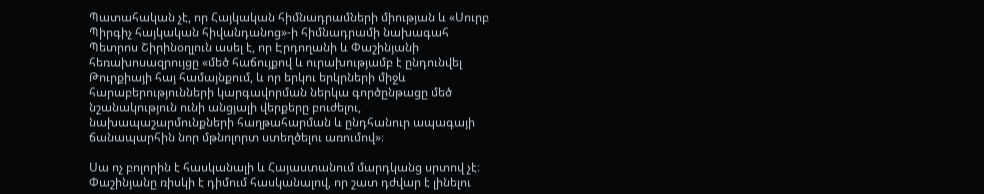Պատահական չէ, որ Հայկական հիմնադրամների միության և «Սուրբ Պիրգիչ հայկական հիվանդանոց»-ի հիմնադրամի նախագահ Պետրոս Շիրինօղլուն ասել է, որ Էրդողանի և Փաշինյանի հեռախոսազրույցը «մեծ հաճույքով և ուրախությամբ է ընդունվել Թուրքիայի հայ համայնքում, և որ երկու երկրների միջև հարաբերությունների կարգավորման ներկա գործընթացը մեծ նշանակություն ունի անցյալի վերքերը բուժելու, նախապաշարմունքների հաղթահարման և ընդհանուր ապագայի ճանապարհին նոր մթնոլորտ ստեղծելու առումով»։

Սա ոչ բոլորին է հասկանալի և Հայաստանում մարդկանց սրտով չէ։ Փաշինյանը ռիսկի է դիմում հասկանալով, որ շատ դժվար է լինելու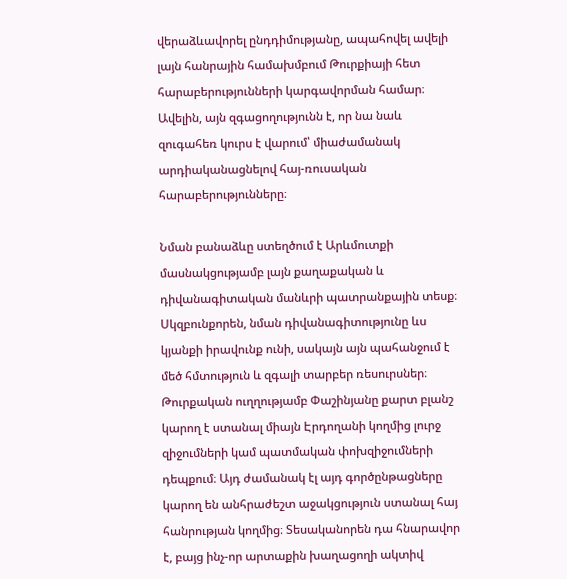վերաձևավորել ընդդիմությանը, ապահովել ավելի լայն հանրային համախմբում Թուրքիայի հետ հարաբերությունների կարգավորման համար։ Ավելին, այն զգացողությունն է, որ նա նաև զուգահեռ կուրս է վարում՝ միաժամանակ արդիականացնելով հայ-ռուսական հարաբերությունները։

Նման բանաձևը ստեղծում է Արևմուտքի մասնակցությամբ լայն քաղաքական և դիվանագիտական մանևրի պատրանքային տեսք։ Սկզբունքորեն, նման դիվանագիտությունը ևս կյանքի իրավունք ունի, սակայն այն պահանջում է մեծ հմտություն և զգալի տարբեր ռեսուրսներ։ Թուրքական ուղղությամբ Փաշինյանը քարտ բլանշ կարող է ստանալ միայն Էրդողանի կողմից լուրջ զիջումների կամ պատմական փոխզիջումների դեպքում։ Այդ ժամանակ էլ այդ գործընթացները կարող են անհրաժեշտ աջակցություն ստանալ հայ հանրության կողմից։ Տեսականորեն դա հնարավոր է, բայց ինչ-որ արտաքին խաղացողի ակտիվ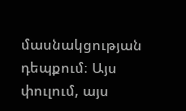մասնակցության դեպքում։ Այս փուլում, այս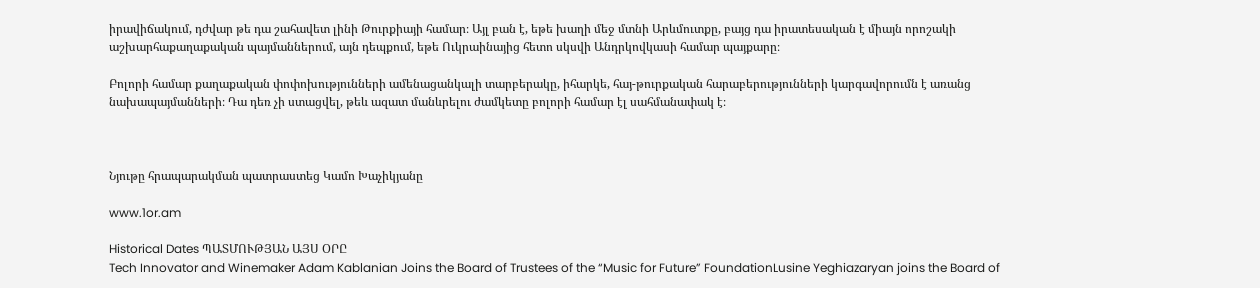իրավիճակում, դժվար թե դա շահավետ լինի Թուրքիայի համար։ Այլ բան է, եթե խաղի մեջ մտնի Արևմուտքը, բայց դա իրատեսական է միայն որոշակի աշխարհաքաղաքական պայմաններում, այն դեպքում, եթե Ուկրաինայից հետո սկսվի Անդրկովկասի համար պայքարը։

Բոլորի համար քաղաքական փոփոխությունների ամենացանկալի տարբերակը, իհարկե, հայ-թուրքական հարաբերությունների կարգավորումն է առանց նախապայմանների։ Դա դեռ չի ստացվել, թեև ազատ մանևրելու ժամկետը բոլորի համար էլ սահմանափակ է։



Նյութը հրապարակման պատրաստեց Կամո Խաչիկյանը

www.1or.am

Historical Dates ՊԱՏՄՈՒԹՅԱՆ ԱՅՍ ՕՐԸ
Tech Innovator and Winemaker Adam Kablanian Joins the Board of Trustees of the “Music for Future” FoundationLusine Yeghiazaryan joins the Board of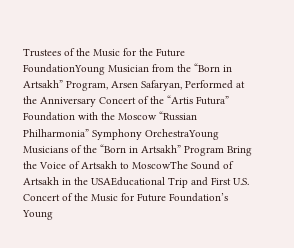Trustees of the Music for the Future FoundationYoung Musician from the “Born in Artsakh” Program, Arsen Safaryan, Performed at the Anniversary Concert of the “Artis Futura” Foundation with the Moscow “Russian Philharmonia” Symphony OrchestraYoung Musicians of the “Born in Artsakh” Program Bring the Voice of Artsakh to MoscowThe Sound of Artsakh in the USAEducational Trip and First U.S. Concert of the Music for Future Foundation’s Young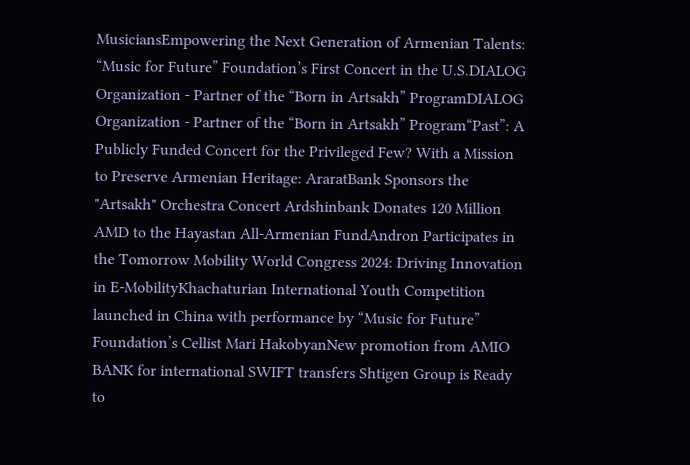MusiciansEmpowering the Next Generation of Armenian Talents: “Music for Future” Foundation’s First Concert in the U.S.DIALOG Organization - Partner of the “Born in Artsakh” ProgramDIALOG Organization - Partner of the “Born in Artsakh” Program“Past”: A Publicly Funded Concert for the Privileged Few? With a Mission to Preserve Armenian Heritage: AraratBank Sponsors the "Artsakh" Orchestra Concert Ardshinbank Donates 120 Million AMD to the Hayastan All-Armenian FundAndron Participates in the Tomorrow Mobility World Congress 2024: Driving Innovation in E-MobilityKhachaturian International Youth Competition launched in China with performance by “Music for Future” Foundation’s Cellist Mari HakobyanNew promotion from AMIO BANK for international SWIFT transfers Shtigen Group is Ready to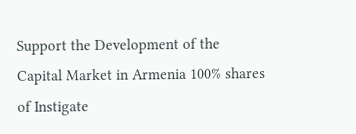Support the Development of the Capital Market in Armenia 100% shares of Instigate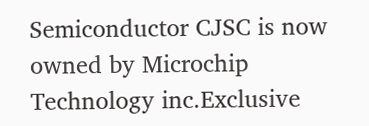Semiconductor CJSC is now owned by Microchip Technology inc.Exclusive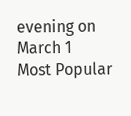evening on March 1
Most Popular